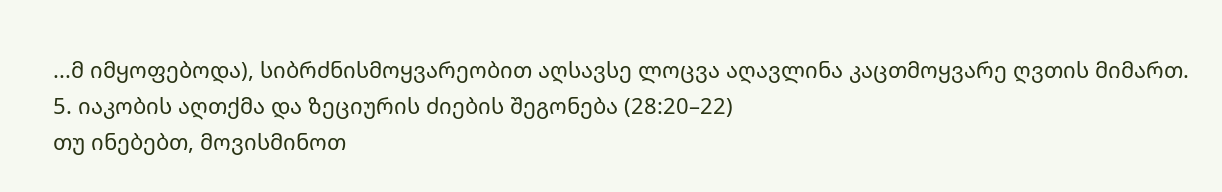...მ იმყოფებოდა), სიბრძნისმოყვარეობით აღსავსე ლოცვა აღავლინა კაცთმოყვარე ღვთის მიმართ.
5. იაკობის აღთქმა და ზეციურის ძიების შეგონება (28:20–22)
თუ ინებებთ, მოვისმინოთ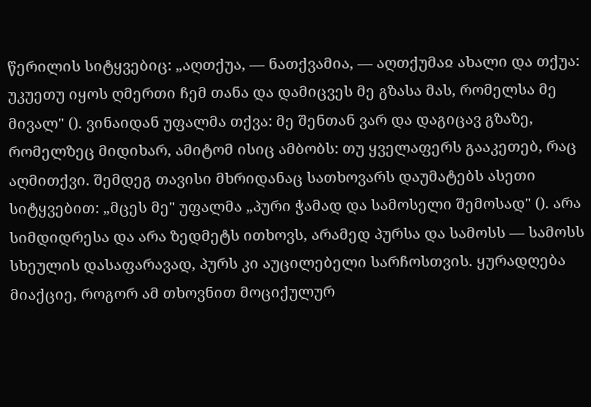წერილის სიტყვებიც: „აღთქუა, — ნათქვამია, — აღთქუმაჲ ახალი და თქუა: უკუეთუ იყოს ღმერთი ჩემ თანა და დამიცვეს მე გზასა მას, რომელსა მე მივალ" (). ვინაიდან უფალმა თქვა: მე შენთან ვარ და დაგიცავ გზაზე, რომელზეც მიდიხარ, ამიტომ ისიც ამბობს: თუ ყველაფერს გააკეთებ, რაც აღმითქვი. შემდეგ თავისი მხრიდანაც სათხოვარს დაუმატებს ასეთი სიტყვებით: „მცეს მე" უფალმა „პური ჭამად და სამოსელი შემოსად" (). არა სიმდიდრესა და არა ზედმეტს ითხოვს, არამედ პურსა და სამოსს — სამოსს სხეულის დასაფარავად, პურს კი აუცილებელი სარჩოსთვის. ყურადღება მიაქციე, როგორ ამ თხოვნით მოციქულურ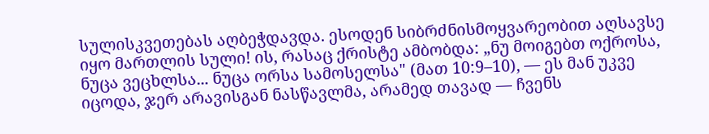სულისკვეთებას აღბეჭდავდა. ესოდენ სიბრძნისმოყვარეობით აღსავსე იყო მართლის სული! ის, რასაც ქრისტე ამბობდა: „ნუ მოიგებთ ოქროსა, ნუცა ვეცხლსა... ნუცა ორსა სამოსელსა" (მათ 10:9–10), — ეს მან უკვე იცოდა, ჯერ არავისგან ნასწავლმა, არამედ თავად — ჩვენს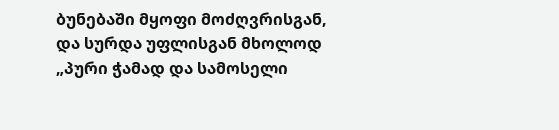ბუნებაში მყოფი მოძღვრისგან, და სურდა უფლისგან მხოლოდ „პური ჭამად და სამოსელი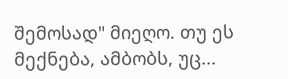შემოსად" მიეღო. თუ ეს მექნება, ამბობს, უც...